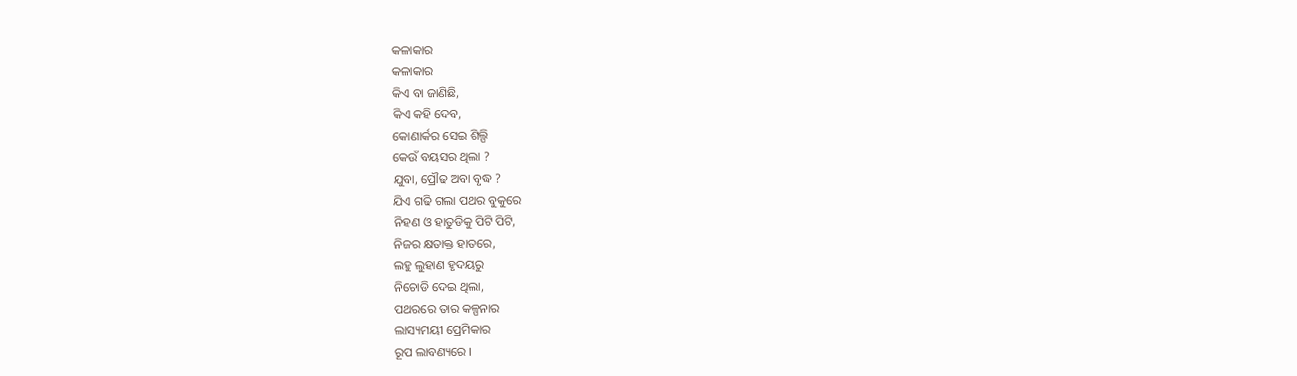କଳାକାର
କଳାକାର
କିଏ ବା ଜାଣିଛି,
କିଏ କହି ଦେବ,
କୋଣାର୍କର ସେଇ ଶିଲ୍ପି
କେଉଁ ବୟସର ଥିଲା ?
ଯୁବା, ପ୍ରୌଢ ଅବା ବୃଦ୍ଧ ?
ଯିଏ ଗଢି ଗଲା ପଥର ବୁକୁରେ
ନିହଣ ଓ ହାତୁଡିକୁ ପିଟି ପିଟି,
ନିଜର କ୍ଷତାକ୍ତ ହାତରେ,
ଲହୁ ଲୁହାଣ ହୃଦୟରୁ
ନିଚୋଡି ଦେଇ ଥିଲା,
ପଥରରେ ତାର କଳ୍ପନାର
ଲାସ୍ୟମୟୀ ପ୍ରେମିକାର
ରୂପ ଲାବଣ୍ୟରେ ।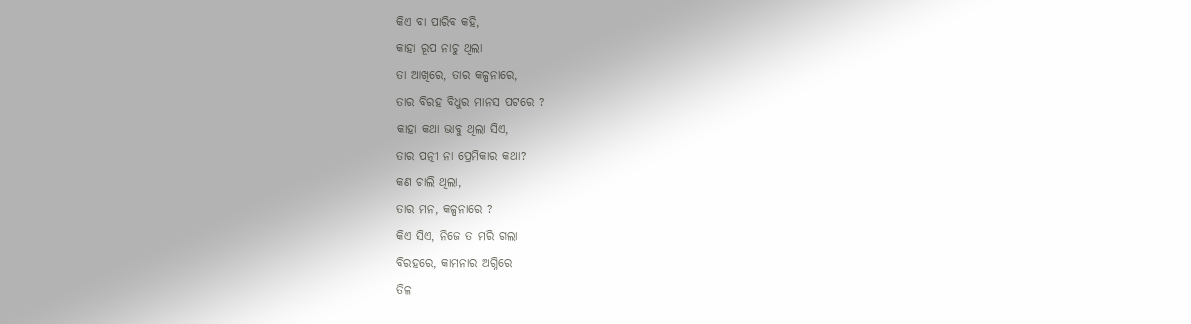କିଏ ବା ପାରିବ କହି,
କାହା ରୂପ ନାଚୁ ଥିଲା
ତା ଆଖିରେ, ତାର କଳ୍ପନାରେ,
ତାର ବିରହ ବିଧୁର ମାନସ ପଟରେ ?
କାହା କଥା ଭାବୁ ଥିଲା ସିଏ,
ତାର ପତ୍ନୀ ନା ପ୍ରେମିକାର କଥା?
କଣ ଚାଲି ଥିଲା,
ତାର ମନ, କଳ୍ପନାରେ ?
କିଏ ସିଏ, ନିଜେ ତ ମରି ଗଲା
ବିରହରେ, କାମନାର ଅଗ୍ନିରେ
ତିଳ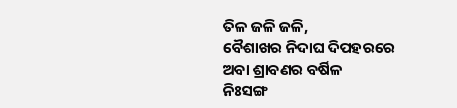ତିଳ ଜଳି ଜଳି,
ବୈଶାଖର ନିଦାଘ ଦିପହରରେ
ଅବା ଶ୍ରାବଣର ବର୍ଷିଳ
ନିଃସଙ୍ଗ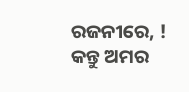ରଜନୀରେ, !
କନ୍ତୁ ଅମର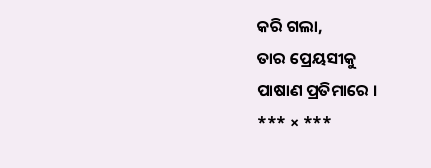କରି ଗଲା,
ତାର ପ୍ରେୟସୀକୁ
ପାଷାଣ ପ୍ରତିମାରେ ।
*** × ***